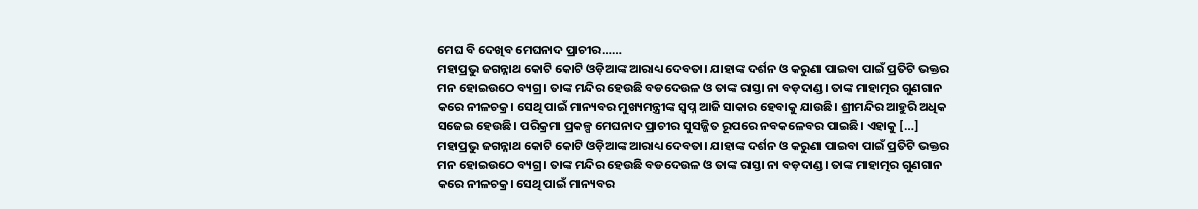ମେଘ ବି ଦେଖିବ ମେଘନାଦ ପ୍ରାଚୀର……
ମହାପ୍ରଭୁ ଜଗନ୍ନାଥ କୋଟି କୋଟି ଓଡ଼ିଆଙ୍କ ଆରାଧ୍ୟ ଦେବତା। ଯାହାଙ୍କ ଦର୍ଶନ ଓ କରୁଣା ପାଇବା ପାଇଁ ପ୍ରତିଟି ଭକ୍ତର ମନ ହୋଇଉଠେ ବ୍ୟଗ୍ର। ତାଙ୍କ ମନ୍ଦିର ହେଉଛି ବଡଦେଉଳ ଓ ତାଙ୍କ ରାସ୍ତା ନା ବଡ଼ଦାଣ୍ଡ। ତାଙ୍କ ମାହାତ୍ମର ଗୁଣଗାନ କରେ ନୀଳଚକ୍ର। ସେଥି ପାଇଁ ମାନ୍ୟବର ମୁଖ୍ୟମନ୍ତ୍ରୀଙ୍କ ସ୍ବପ୍ନ ଆଜି ସାକାର ହେବାକୁ ଯାଉଛି। ଶ୍ରୀମନ୍ଦିର ଆହୁରି ଅଧିକ ସଜେଇ ହେଉଛି। ପରିକ୍ରମା ପ୍ରକଳ୍ପ ମେଘନାଦ ପ୍ରାଚୀର ସୁସଜ୍ଜିତ ରୂପରେ ନବକଳେବର ପାଇଛି। ଏହାକୁ […]
ମହାପ୍ରଭୁ ଜଗନ୍ନାଥ କୋଟି କୋଟି ଓଡ଼ିଆଙ୍କ ଆରାଧ୍ୟ ଦେବତା। ଯାହାଙ୍କ ଦର୍ଶନ ଓ କରୁଣା ପାଇବା ପାଇଁ ପ୍ରତିଟି ଭକ୍ତର ମନ ହୋଇଉଠେ ବ୍ୟଗ୍ର। ତାଙ୍କ ମନ୍ଦିର ହେଉଛି ବଡଦେଉଳ ଓ ତାଙ୍କ ରାସ୍ତା ନା ବଡ଼ଦାଣ୍ଡ। ତାଙ୍କ ମାହାତ୍ମର ଗୁଣଗାନ କରେ ନୀଳଚକ୍ର। ସେଥି ପାଇଁ ମାନ୍ୟବର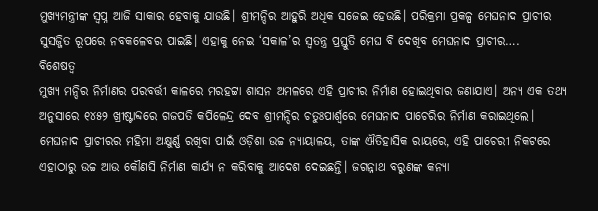ମୁଖ୍ୟମନ୍ତ୍ରୀଙ୍କ ସ୍ବପ୍ନ ଆଜି ସାକାର ହେବାକୁ ଯାଉଛି। ଶ୍ରୀମନ୍ଦିର ଆହୁରି ଅଧିକ ସଜେଇ ହେଉଛି। ପରିକ୍ରମା ପ୍ରକଳ୍ପ ମେଘନାଦ ପ୍ରାଚୀର ସୁସଜ୍ଜିତ ରୂପରେ ନବକଳେବର ପାଇଛି। ଏହାକୁ ନେଇ ‘ସକାଳ’ର ସ୍ବତନ୍ତ୍ର ପ୍ରସ୍ତୁତି ମେଘ ବି ଦେଖିବ ମେଘନାଦ ପ୍ରାଚୀର….
ବିଶେଷତ୍ବ
ମୁଖ୍ୟ ମନ୍ଦିର ନିର୍ମାଣର ପରବର୍ତ୍ତୀ କାଳରେ ମରହଟ୍ଟା ଶାସନ ଅମଳରେ ଏହି ପ୍ରାଚୀର ନିର୍ମାଣ ହୋଇଥିବାର ଜଣାଯାଏ। ଅନ୍ୟ ଏକ ତଥ୍ୟ ଅନୁସାରେ ୧୪୫୨ ଖ୍ରୀଷ୍ଟାବ୍ଦରେ ଗଜପତି କପିଳେନ୍ଦ୍ର ଦେବ ଶ୍ରୀମନ୍ଦିର ଚତୁଃପାର୍ଶ୍ୱରେ ମେଘନାଦ ପାଚେରିର ନିର୍ମାଣ କରାଇଥିଲେ।
ମେଘନାଦ ପ୍ରାଚୀରର ମହିମା ଅକ୍ଷୁର୍ଣ୍ଣ ରଖିବା ପାଇଁ ଓଡ଼ିଶା ଉଚ୍ଚ ନ୍ୟାୟାଳୟ, ତାଙ୍କ ଐତିହାସିକ ରାୟରେ, ଏହି ପାଚେରୀ ନିକଟରେ ଏହାଠାରୁ ଉଚ୍ଚ ଆଉ କୌଣସି ନିର୍ମାଣ କାର୍ଯ୍ୟ ନ କରିବାକୁ ଆଦେଶ ଦେଇଛନ୍ତି। ଜଗନ୍ନାଥ ବରୁଣଙ୍କ କନ୍ୟା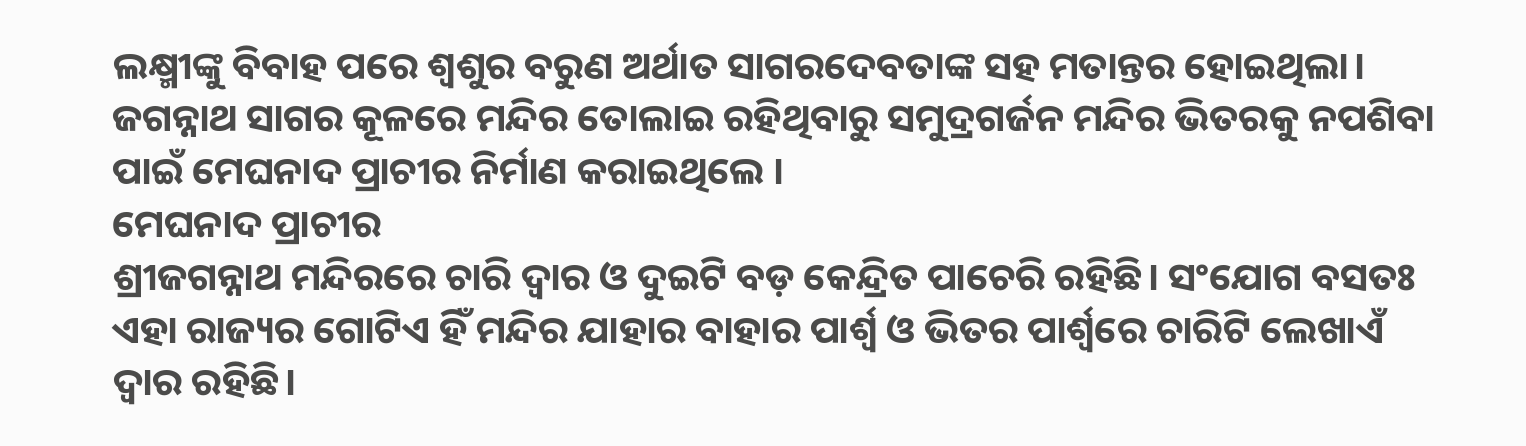ଲକ୍ଷ୍ମୀଙ୍କୁ ବିବାହ ପରେ ଶ୍ୱଶୁର ବରୁଣ ଅର୍ଥାତ ସାଗରଦେବତାଙ୍କ ସହ ମତାନ୍ତର ହୋଇଥିଲା। ଜଗନ୍ନାଥ ସାଗର କୂଳରେ ମନ୍ଦିର ତୋଲାଇ ରହିଥିବାରୁ ସମୁଦ୍ରଗର୍ଜନ ମନ୍ଦିର ଭିତରକୁ ନପଶିବା ପାଇଁ ମେଘନାଦ ପ୍ରାଚୀର ନିର୍ମାଣ କରାଇଥିଲେ ।
ମେଘନାଦ ପ୍ରାଚୀର
ଶ୍ରୀଜଗନ୍ନାଥ ମନ୍ଦିରରେ ଚାରି ଦ୍ବାର ଓ ଦୁଇଟି ବଡ଼ କେନ୍ଦ୍ରିତ ପାଚେରି ରହିଛି। ସଂଯୋଗ ବସତଃ ଏହା ରାଜ୍ୟର ଗୋଟିଏ ହିଁ ମନ୍ଦିର ଯାହାର ବାହାର ପାର୍ଶ୍ୱ ଓ ଭିତର ପାର୍ଶ୍ୱରେ ଚାରିଟି ଲେଖାଏଁ ଦ୍ୱାର ରହିଛି।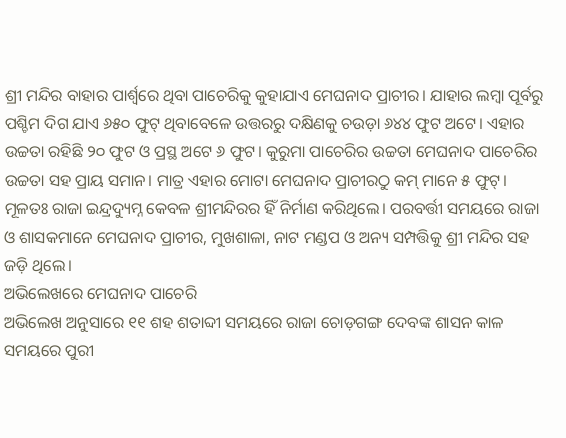ଶ୍ରୀ ମନ୍ଦିର ବାହାର ପାର୍ଶ୍ବରେ ଥିବା ପାଚେରିକୁ କୁହାଯାଏ ମେଘନାଦ ପ୍ରାଚୀର। ଯାହାର ଲମ୍ବା ପୂର୍ବରୁ ପଶ୍ଚିମ ଦିଗ ଯାଏ ୬୫୦ ଫୁଟ୍ ଥିବାବେଳେ ଉତ୍ତରରୁ ଦକ୍ଷିଣକୁ ଚଉଡ଼ା ୬୪୪ ଫୁଟ ଅଟେ। ଏହାର ଉଚ୍ଚତା ରହିଛି ୨୦ ଫୁଟ ଓ ପ୍ରସ୍ଥ ଅଟେ ୬ ଫୁଟ। କୁରୁମା ପାଚେରିର ଉଚ୍ଚତା ମେଘନାଦ ପାଚେରିର ଉଚ୍ଚତା ସହ ପ୍ରାୟ ସମାନ। ମାତ୍ର ଏହାର ମୋଟା ମେଘନାଦ ପ୍ରାଚୀରଠୁ କମ୍ ମାନେ ୫ ଫୁଟ୍। ମୂଳତଃ ରାଜା ଇନ୍ଦ୍ରଦ୍ୟୁମ୍ନ କେବଳ ଶ୍ରୀମନ୍ଦିରର ହିଁ ନିର୍ମାଣ କରିଥିଲେ। ପରବର୍ତ୍ତୀ ସମୟରେ ରାଜା ଓ ଶାସକମାନେ ମେଘନାଦ ପ୍ରାଚୀର, ମୁଖଶାଳା, ନାଟ ମଣ୍ଡପ ଓ ଅନ୍ୟ ସମ୍ପତ୍ତିକୁ ଶ୍ରୀ ମନ୍ଦିର ସହ ଜଡ଼ି ଥିଲେ।
ଅଭିଲେଖରେ ମେଘନାଦ ପାଚେରି
ଅଭିଲେଖ ଅନୁସାରେ ୧୧ ଶହ ଶତାବ୍ଦୀ ସମୟରେ ରାଜା ଚୋଡ଼ଗଙ୍ଗ ଦେବଙ୍କ ଶାସନ କାଳ ସମୟରେ ପୁରୀ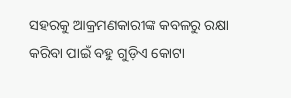ସହରକୁ ଆକ୍ରମଣକାରୀଙ୍କ କବଳରୁ ରକ୍ଷା କରିବା ପାଇଁ ବହୁ ଗୁଡ଼ିଏ କୋଟା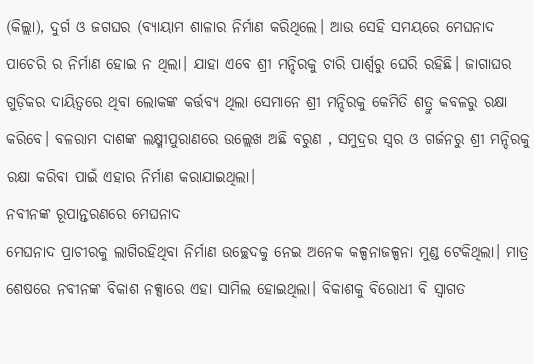(କିଲ୍ଲା), ଦୁର୍ଗ ଓ ଜଗଘର (ବ୍ୟାୟାମ ଶାଳାର ନିର୍ମାଣ କରିଥିଲେ। ଆଉ ସେହି ସମୟରେ ମେଘନାଦ ପାଚେରି ର ନିର୍ମାଣ ହୋଇ ନ ଥିଲା। ଯାହା ଏବେ ଶ୍ରୀ ମନ୍ଦିରକୁ ଚାରି ପାର୍ଶ୍ବରୁ ଘେରି ରହିଛି। ଜାଗାଘର ଗୁଡ଼ିକର ଦାୟିତ୍ବରେ ଥିବା ଲୋକଙ୍କ କର୍ତ୍ତବ୍ୟ ଥିଲା ସେମାନେ ଶ୍ରୀ ମନ୍ଦିରକୁ କେମିତି ଶତ୍ରୁ କବଳରୁ ରକ୍ଷା କରିବେ। ବଳରାମ ଦାଶଙ୍କ ଲକ୍ଷ୍ମୀପୁରାଣରେ ଉଲ୍ଲେଖ ଅଛି ବରୁଣ , ସମୁଦ୍ରର ସ୍ବର ଓ ଗର୍ଜନରୁ ଶ୍ରୀ ମନ୍ଦିରକୁ ରକ୍ଷା କରିବା ପାଇଁ ଏହାର ନିର୍ମାଣ କରାଯାଇଥିଲା।
ନବୀନଙ୍କ ରୂପାନ୍ତରଣରେ ମେଘନାଦ
ମେଘନାଦ ପ୍ରାଚୀରକୁ ଲାଗିରହିଥିବା ନିର୍ମାଣ ଉଚ୍ଛେଦକୁ ନେଇ ଅନେକ କଳ୍ପନାଜଳ୍ପନା ମୁଣ୍ଡ ଟେକିଥିଲା। ମାତ୍ର ଶେଷରେ ନବୀନଙ୍କ ବିକାଶ ନକ୍ସାରେ ଏହା ସାମିଲ ହୋଇଥିଲା। ବିକାଶକୁ ବିରୋଧୀ ବି ସ୍ବାଗତ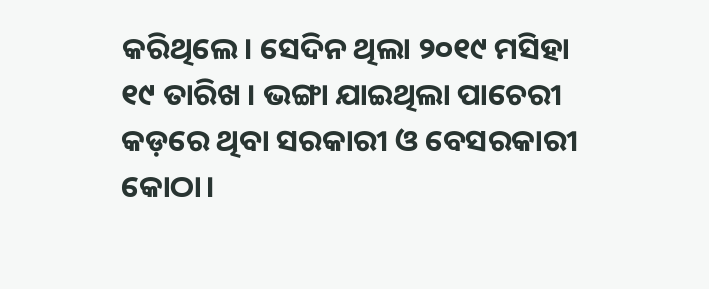କରିଥିଲେ। ସେଦିନ ଥିଲା ୨୦୧୯ ମସିହା ୧୯ ତାରିଖ । ଭଙ୍ଗା ଯାଇଥିଲା ପାଚେରୀ କଡ଼ରେ ଥିବା ସରକାରୀ ଓ ବେସରକାରୀ କୋଠା।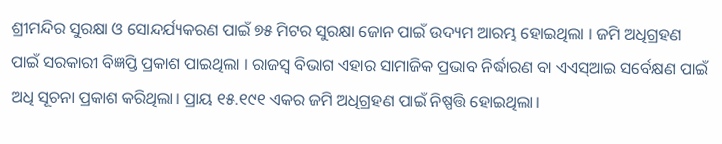ଶ୍ରୀମନ୍ଦିର ସୁରକ୍ଷା ଓ ସୋନ୍ଦର୍ଯ୍ୟକରଣ ପାଇଁ ୭୫ ମିଟର ସୁରକ୍ଷା ଜୋନ ପାଇଁ ଉଦ୍ୟମ ଆରମ୍ଭ ହୋଇଥିଲା । ଜମି ଅଧିଗ୍ରହଣ ପାଇଁ ସରକାରୀ ବିଜ୍ଞପ୍ତି ପ୍ରକାଶ ପାଇଥିଲା । ରାଜସ୍ବ ବିଭାଗ ଏହାର ସାମାଜିକ ପ୍ରଭାବ ନିର୍ଦ୍ଧାରଣ ବା ଏଏସ୍ଆଇ ସର୍ବେକ୍ଷଣ ପାଇଁ ଅଧି ସୂଚନା ପ୍ରକାଶ କରିଥିଲା। ପ୍ରାୟ ୧୫.୧୯୧ ଏକର ଜମି ଅଧିଗ୍ରହଣ ପାଇଁ ନିଷ୍ପତ୍ତି ହୋଇଥିଲା।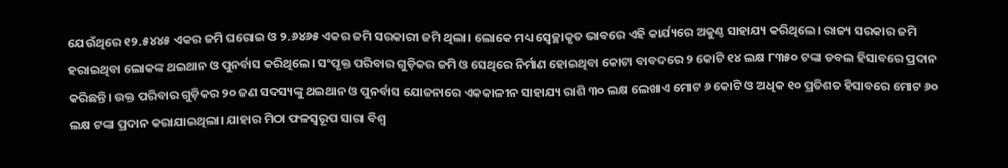ଯେଉଁଥିରେ ୧୨.୫୪୪୫ ଏକର ଜମି ଘରୋଇ ଓ ୨.୬୪୬୫ ଏକର ଜମି ସରକାରୀ ଜମି ଥିଲା। ଲୋକେ ମଧ୍ୟ ସ୍ୱେଚ୍ଛାକୃତ ଭାବରେ ଏହି କାର୍ଯ୍ୟରେ ଅକୁଣ୍ଠ ସାହାଯ୍ୟ କରିଥିଲେ। ରାଜ୍ୟ ସରକାର ଜମି ହରାଇଥିବା ଲୋକଙ୍କ ଥଇଥାନ ଓ ପୁନର୍ବାସ କରିଥିଲେ। ସଂପୃକ୍ତ ପରିବାର ଗୁଡ଼ିକର ଜମି ଓ ସେଥିରେ ନିର୍ମାଣ ହୋଇଥିବା କୋଟା ବାବଦରେ ୨ କୋଟି ୧୪ ଲକ୍ଷ ୮୩୫୦ ଟଙ୍କା ଡବଲ ହିସାବରେ ପ୍ରଦାନ କରିଛନ୍ତି। ଉକ୍ତ ପରିବାର ଗୁଡ଼ିକର ୨୦ ଜଣ ସଦସ୍ୟଙ୍କୁ ଥଇଥାନ ଓ ପୁନର୍ବାସ ଯୋଜନାରେ ଏକକାଳୀନ ସାହାଯ୍ୟ ରାଶି ୩୦ ଲକ୍ଷ ଲେଖାଏ ମୋଟ ୬ କୋଟି ଓ ଅଧିକ ୧୦ ପ୍ରତିଶତ ହିସାବରେ ମୋଟ ୬୦ ଲକ୍ଷ ଟଙ୍କା ପ୍ରଦାନ କରାଯାଇଥିଲା। ଯାହାର ମିଠା ଫଳସ୍ବରୂପ ସାରା ବିଶ୍ବ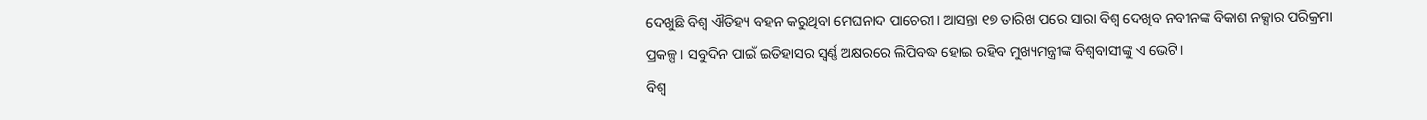ଦେଖୁଛି ବିଶ୍ବ ଐତିହ୍ୟ ବହନ କରୁଥିବା ମେଘନାଦ ପାଚେରୀ। ଆସନ୍ତା ୧୭ ତାରିଖ ପରେ ସାରା ବିଶ୍ବ ଦେଖିବ ନବୀନଙ୍କ ବିକାଶ ନକ୍ସାର ପରିକ୍ରମା ପ୍ରକଳ୍ପ। ସବୁଦିନ ପାଇଁ ଇତିହାସର ସ୍ବର୍ଣ୍ଣ ଅକ୍ଷରରେ ଲିପିବଦ୍ଧ ହୋଇ ରହିବ ମୁଖ୍ୟମନ୍ତ୍ରୀଙ୍କ ବିଶ୍ବବାସୀଙ୍କୁ ଏ ଭେଟି।
ବିଶ୍ବ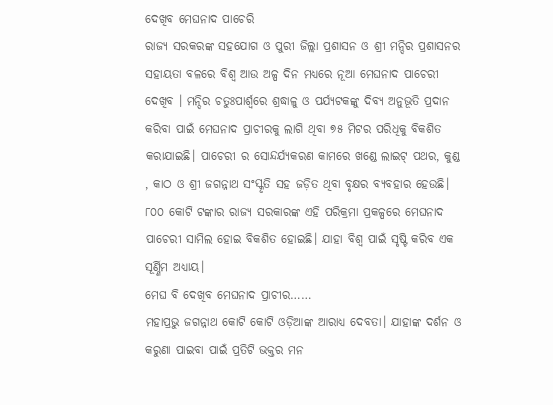ଦେଖିବ ମେଘନାଦ ପାଚେରି
ରାଜ୍ୟ ସରକରଙ୍କ ସହଯୋଗ ଓ ପୁରୀ ଜିଲ୍ଲା ପ୍ରଶାସନ ଓ ଶ୍ରୀ ମନ୍ଦିର ପ୍ରଶାସନର ସହାୟତା ବଳରେ ବିଶ୍ବ ଆଉ ଅଳ୍ପ ଦିନ ମଧ୍ୟରେ ନୂଆ ମେଘନାଦ ପାଚେରୀ ଦେଖିବ । ମନ୍ଦିର ଚତୁଃପାର୍ଶ୍ବରେ ଶ୍ରଦ୍ଧାଳୁ ଓ ପର୍ଯ୍ୟଟକଙ୍କୁ ଦିବ୍ୟ ଅନୁଭୂତି ପ୍ରଦାନ କରିବା ପାଇଁ ମେଘନାଦ ପ୍ରାଚୀରକୁ ଲାଗି ଥିବା ୭୫ ମିଟର ପରିଧିକୁ ବିକଶିତ କରାଯାଇଛି। ପାଚେରୀ ର ସୋନ୍ଦର୍ଯ୍ୟକରଣ କାମରେ ଖଣ୍ଡେ ଲାଇଟ୍ ପଥର, କୁଣ୍ଡ , କାଠ ଓ ଶ୍ରୀ ଜଗନ୍ନାଥ ସଂସ୍କୃତି ସହ ଜଡ଼ିତ ଥିବା ବୃକ୍ଷର ବ୍ୟବହାର ହେଉଛି। ୮୦୦ କୋଟି ଟଙ୍କାର ରାଜ୍ୟ ସରକାରଙ୍କ ଏହି ପରିକ୍ରମା ପ୍ରକଳ୍ପରେ ମେଘନାଦ ପାଚେରୀ ସାମିଲ ହୋଇ ବିକଶିତ ହୋଇଛି। ଯାହା ବିଶ୍ବ ପାଇଁ ସୃଷ୍ଟି କରିବ ଏକ ସୂର୍ଣ୍ଣିମ ଅଧ୍ୟାୟ।
ମେଘ ବି ଦେଖିବ ମେଘନାଦ ପ୍ରାଚୀର……
ମହାପ୍ରଭୁ ଜଗନ୍ନାଥ କୋଟି କୋଟି ଓଡ଼ିଆଙ୍କ ଆରାଧ୍ୟ ଦେବତା। ଯାହାଙ୍କ ଦର୍ଶନ ଓ କରୁଣା ପାଇବା ପାଇଁ ପ୍ରତିଟି ଭକ୍ତର ମନ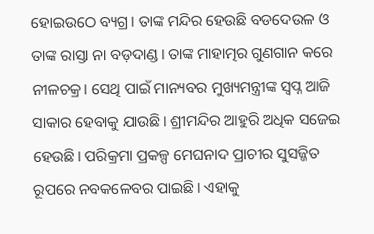ହୋଇଉଠେ ବ୍ୟଗ୍ର। ତାଙ୍କ ମନ୍ଦିର ହେଉଛି ବଡଦେଉଳ ଓ ତାଙ୍କ ରାସ୍ତା ନା ବଡ଼ଦାଣ୍ଡ। ତାଙ୍କ ମାହାତ୍ମର ଗୁଣଗାନ କରେ ନୀଳଚକ୍ର। ସେଥି ପାଇଁ ମାନ୍ୟବର ମୁଖ୍ୟମନ୍ତ୍ରୀଙ୍କ ସ୍ବପ୍ନ ଆଜି ସାକାର ହେବାକୁ ଯାଉଛି। ଶ୍ରୀମନ୍ଦିର ଆହୁରି ଅଧିକ ସଜେଇ ହେଉଛି। ପରିକ୍ରମା ପ୍ରକଳ୍ପ ମେଘନାଦ ପ୍ରାଚୀର ସୁସଜ୍ଜିତ ରୂପରେ ନବକଳେବର ପାଇଛି। ଏହାକୁ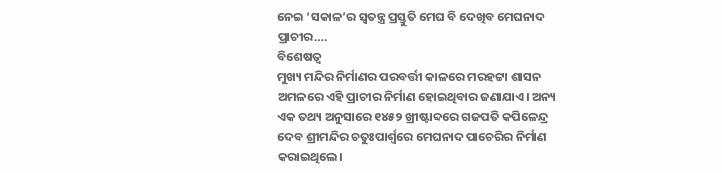ନେଇ ‘ସକାଳ’ର ସ୍ବତନ୍ତ୍ର ପ୍ରସ୍ତୁତି ମେଘ ବି ଦେଖିବ ମେଘନାଦ ପ୍ରାଚୀର….
ବିଶେଷତ୍ବ
ମୁଖ୍ୟ ମନ୍ଦିର ନିର୍ମାଣର ପରବର୍ତ୍ତୀ କାଳରେ ମରହଟ୍ଟା ଶାସନ ଅମଳରେ ଏହି ପ୍ରାଚୀର ନିର୍ମାଣ ହୋଇଥିବାର ଜଣାଯାଏ। ଅନ୍ୟ ଏକ ତଥ୍ୟ ଅନୁସାରେ ୧୪୫୨ ଖ୍ରୀଷ୍ଟାବ୍ଦରେ ଗଜପତି କପିଳେନ୍ଦ୍ର ଦେବ ଶ୍ରୀମନ୍ଦିର ଚତୁଃପାର୍ଶ୍ୱରେ ମେଘନାଦ ପାଚେରିର ନିର୍ମାଣ କରାଇଥିଲେ।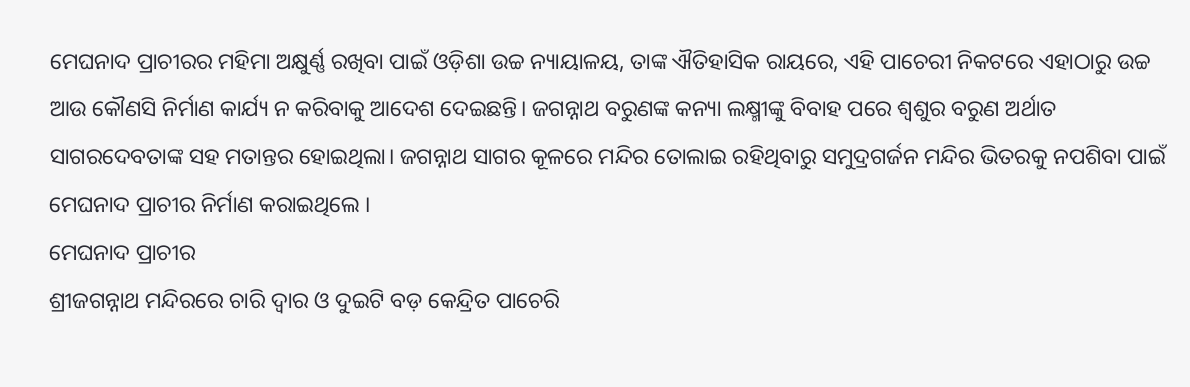ମେଘନାଦ ପ୍ରାଚୀରର ମହିମା ଅକ୍ଷୁର୍ଣ୍ଣ ରଖିବା ପାଇଁ ଓଡ଼ିଶା ଉଚ୍ଚ ନ୍ୟାୟାଳୟ, ତାଙ୍କ ଐତିହାସିକ ରାୟରେ, ଏହି ପାଚେରୀ ନିକଟରେ ଏହାଠାରୁ ଉଚ୍ଚ ଆଉ କୌଣସି ନିର୍ମାଣ କାର୍ଯ୍ୟ ନ କରିବାକୁ ଆଦେଶ ଦେଇଛନ୍ତି। ଜଗନ୍ନାଥ ବରୁଣଙ୍କ କନ୍ୟା ଲକ୍ଷ୍ମୀଙ୍କୁ ବିବାହ ପରେ ଶ୍ୱଶୁର ବରୁଣ ଅର୍ଥାତ ସାଗରଦେବତାଙ୍କ ସହ ମତାନ୍ତର ହୋଇଥିଲା। ଜଗନ୍ନାଥ ସାଗର କୂଳରେ ମନ୍ଦିର ତୋଲାଇ ରହିଥିବାରୁ ସମୁଦ୍ରଗର୍ଜନ ମନ୍ଦିର ଭିତରକୁ ନପଶିବା ପାଇଁ ମେଘନାଦ ପ୍ରାଚୀର ନିର୍ମାଣ କରାଇଥିଲେ ।
ମେଘନାଦ ପ୍ରାଚୀର
ଶ୍ରୀଜଗନ୍ନାଥ ମନ୍ଦିରରେ ଚାରି ଦ୍ବାର ଓ ଦୁଇଟି ବଡ଼ କେନ୍ଦ୍ରିତ ପାଚେରି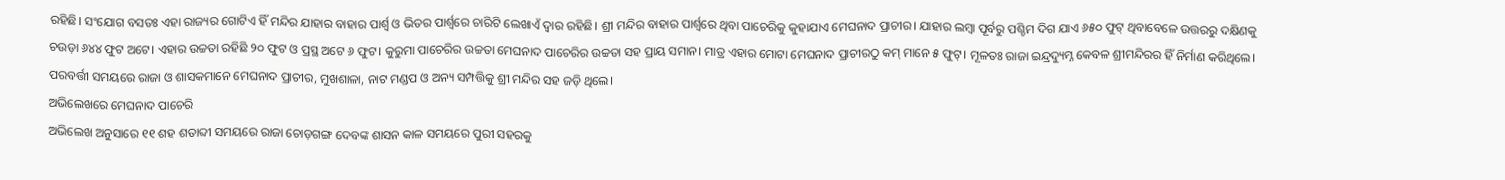ରହିଛି। ସଂଯୋଗ ବସତଃ ଏହା ରାଜ୍ୟର ଗୋଟିଏ ହିଁ ମନ୍ଦିର ଯାହାର ବାହାର ପାର୍ଶ୍ୱ ଓ ଭିତର ପାର୍ଶ୍ୱରେ ଚାରିଟି ଲେଖାଏଁ ଦ୍ୱାର ରହିଛି। ଶ୍ରୀ ମନ୍ଦିର ବାହାର ପାର୍ଶ୍ବରେ ଥିବା ପାଚେରିକୁ କୁହାଯାଏ ମେଘନାଦ ପ୍ରାଚୀର। ଯାହାର ଲମ୍ବା ପୂର୍ବରୁ ପଶ୍ଚିମ ଦିଗ ଯାଏ ୬୫୦ ଫୁଟ୍ ଥିବାବେଳେ ଉତ୍ତରରୁ ଦକ୍ଷିଣକୁ ଚଉଡ଼ା ୬୪୪ ଫୁଟ ଅଟେ। ଏହାର ଉଚ୍ଚତା ରହିଛି ୨୦ ଫୁଟ ଓ ପ୍ରସ୍ଥ ଅଟେ ୬ ଫୁଟ। କୁରୁମା ପାଚେରିର ଉଚ୍ଚତା ମେଘନାଦ ପାଚେରିର ଉଚ୍ଚତା ସହ ପ୍ରାୟ ସମାନ। ମାତ୍ର ଏହାର ମୋଟା ମେଘନାଦ ପ୍ରାଚୀରଠୁ କମ୍ ମାନେ ୫ ଫୁଟ୍। ମୂଳତଃ ରାଜା ଇନ୍ଦ୍ରଦ୍ୟୁମ୍ନ କେବଳ ଶ୍ରୀମନ୍ଦିରର ହିଁ ନିର୍ମାଣ କରିଥିଲେ। ପରବର୍ତ୍ତୀ ସମୟରେ ରାଜା ଓ ଶାସକମାନେ ମେଘନାଦ ପ୍ରାଚୀର, ମୁଖଶାଳା, ନାଟ ମଣ୍ଡପ ଓ ଅନ୍ୟ ସମ୍ପତ୍ତିକୁ ଶ୍ରୀ ମନ୍ଦିର ସହ ଜଡ଼ି ଥିଲେ।
ଅଭିଲେଖରେ ମେଘନାଦ ପାଚେରି
ଅଭିଲେଖ ଅନୁସାରେ ୧୧ ଶହ ଶତାବ୍ଦୀ ସମୟରେ ରାଜା ଚୋଡ଼ଗଙ୍ଗ ଦେବଙ୍କ ଶାସନ କାଳ ସମୟରେ ପୁରୀ ସହରକୁ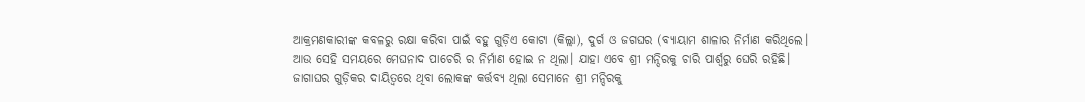ଆକ୍ରମଣକାରୀଙ୍କ କବଳରୁ ରକ୍ଷା କରିବା ପାଇଁ ବହୁ ଗୁଡ଼ିଏ କୋଟା (କିଲ୍ଲା), ଦୁର୍ଗ ଓ ଜଗଘର (ବ୍ୟାୟାମ ଶାଳାର ନିର୍ମାଣ କରିଥିଲେ। ଆଉ ସେହି ସମୟରେ ମେଘନାଦ ପାଚେରି ର ନିର୍ମାଣ ହୋଇ ନ ଥିଲା। ଯାହା ଏବେ ଶ୍ରୀ ମନ୍ଦିରକୁ ଚାରି ପାର୍ଶ୍ବରୁ ଘେରି ରହିଛି। ଜାଗାଘର ଗୁଡ଼ିକର ଦାୟିତ୍ବରେ ଥିବା ଲୋକଙ୍କ କର୍ତ୍ତବ୍ୟ ଥିଲା ସେମାନେ ଶ୍ରୀ ମନ୍ଦିରକୁ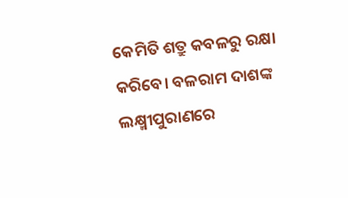କେମିତି ଶତ୍ରୁ କବଳରୁ ରକ୍ଷା କରିବେ। ବଳରାମ ଦାଶଙ୍କ ଲକ୍ଷ୍ମୀପୁରାଣରେ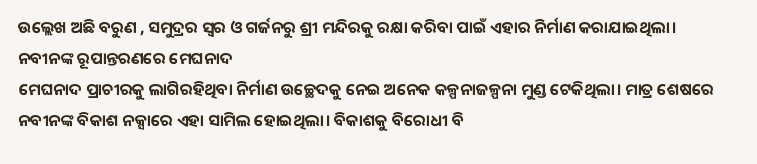ଉଲ୍ଲେଖ ଅଛି ବରୁଣ , ସମୁଦ୍ରର ସ୍ବର ଓ ଗର୍ଜନରୁ ଶ୍ରୀ ମନ୍ଦିରକୁ ରକ୍ଷା କରିବା ପାଇଁ ଏହାର ନିର୍ମାଣ କରାଯାଇଥିଲା।
ନବୀନଙ୍କ ରୂପାନ୍ତରଣରେ ମେଘନାଦ
ମେଘନାଦ ପ୍ରାଚୀରକୁ ଲାଗିରହିଥିବା ନିର୍ମାଣ ଉଚ୍ଛେଦକୁ ନେଇ ଅନେକ କଳ୍ପନାଜଳ୍ପନା ମୁଣ୍ଡ ଟେକିଥିଲା। ମାତ୍ର ଶେଷରେ ନବୀନଙ୍କ ବିକାଶ ନକ୍ସାରେ ଏହା ସାମିଲ ହୋଇଥିଲା। ବିକାଶକୁ ବିରୋଧୀ ବି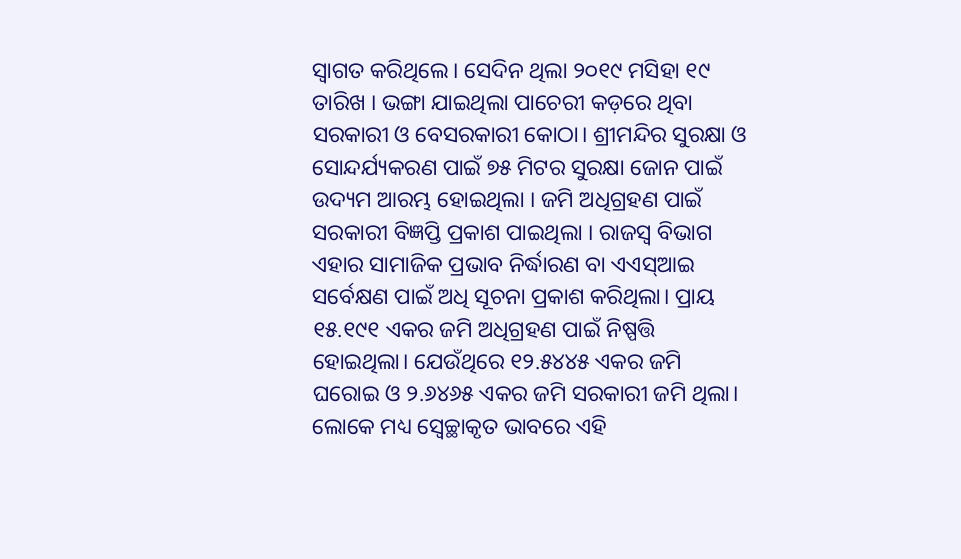ସ୍ବାଗତ କରିଥିଲେ। ସେଦିନ ଥିଲା ୨୦୧୯ ମସିହା ୧୯ ତାରିଖ । ଭଙ୍ଗା ଯାଇଥିଲା ପାଚେରୀ କଡ଼ରେ ଥିବା ସରକାରୀ ଓ ବେସରକାରୀ କୋଠା। ଶ୍ରୀମନ୍ଦିର ସୁରକ୍ଷା ଓ ସୋନ୍ଦର୍ଯ୍ୟକରଣ ପାଇଁ ୭୫ ମିଟର ସୁରକ୍ଷା ଜୋନ ପାଇଁ ଉଦ୍ୟମ ଆରମ୍ଭ ହୋଇଥିଲା । ଜମି ଅଧିଗ୍ରହଣ ପାଇଁ ସରକାରୀ ବିଜ୍ଞପ୍ତି ପ୍ରକାଶ ପାଇଥିଲା । ରାଜସ୍ବ ବିଭାଗ ଏହାର ସାମାଜିକ ପ୍ରଭାବ ନିର୍ଦ୍ଧାରଣ ବା ଏଏସ୍ଆଇ ସର୍ବେକ୍ଷଣ ପାଇଁ ଅଧି ସୂଚନା ପ୍ରକାଶ କରିଥିଲା। ପ୍ରାୟ ୧୫.୧୯୧ ଏକର ଜମି ଅଧିଗ୍ରହଣ ପାଇଁ ନିଷ୍ପତ୍ତି ହୋଇଥିଲା। ଯେଉଁଥିରେ ୧୨.୫୪୪୫ ଏକର ଜମି ଘରୋଇ ଓ ୨.୬୪୬୫ ଏକର ଜମି ସରକାରୀ ଜମି ଥିଲା। ଲୋକେ ମଧ୍ୟ ସ୍ୱେଚ୍ଛାକୃତ ଭାବରେ ଏହି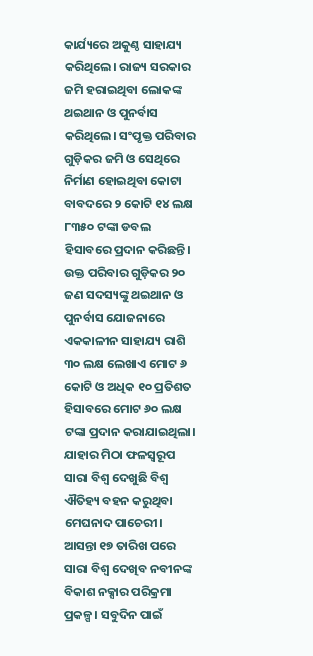କାର୍ଯ୍ୟରେ ଅକୁଣ୍ଠ ସାହାଯ୍ୟ କରିଥିଲେ। ରାଜ୍ୟ ସରକାର ଜମି ହରାଇଥିବା ଲୋକଙ୍କ ଥଇଥାନ ଓ ପୁନର୍ବାସ କରିଥିଲେ। ସଂପୃକ୍ତ ପରିବାର ଗୁଡ଼ିକର ଜମି ଓ ସେଥିରେ ନିର୍ମାଣ ହୋଇଥିବା କୋଟା ବାବଦରେ ୨ କୋଟି ୧୪ ଲକ୍ଷ ୮୩୫୦ ଟଙ୍କା ଡବଲ ହିସାବରେ ପ୍ରଦାନ କରିଛନ୍ତି। ଉକ୍ତ ପରିବାର ଗୁଡ଼ିକର ୨୦ ଜଣ ସଦସ୍ୟଙ୍କୁ ଥଇଥାନ ଓ ପୁନର୍ବାସ ଯୋଜନାରେ ଏକକାଳୀନ ସାହାଯ୍ୟ ରାଶି ୩୦ ଲକ୍ଷ ଲେଖାଏ ମୋଟ ୬ କୋଟି ଓ ଅଧିକ ୧୦ ପ୍ରତିଶତ ହିସାବରେ ମୋଟ ୬୦ ଲକ୍ଷ ଟଙ୍କା ପ୍ରଦାନ କରାଯାଇଥିଲା। ଯାହାର ମିଠା ଫଳସ୍ବରୂପ ସାରା ବିଶ୍ବ ଦେଖୁଛି ବିଶ୍ବ ଐତିହ୍ୟ ବହନ କରୁଥିବା ମେଘନାଦ ପାଚେରୀ। ଆସନ୍ତା ୧୭ ତାରିଖ ପରେ ସାରା ବିଶ୍ବ ଦେଖିବ ନବୀନଙ୍କ ବିକାଶ ନକ୍ସାର ପରିକ୍ରମା ପ୍ରକଳ୍ପ। ସବୁଦିନ ପାଇଁ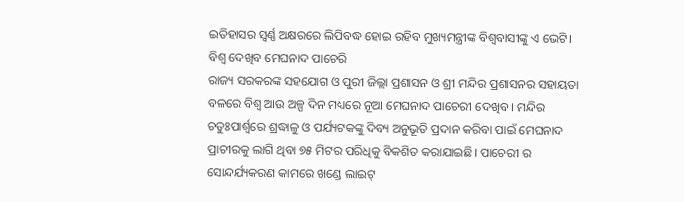ଇତିହାସର ସ୍ବର୍ଣ୍ଣ ଅକ୍ଷରରେ ଲିପିବଦ୍ଧ ହୋଇ ରହିବ ମୁଖ୍ୟମନ୍ତ୍ରୀଙ୍କ ବିଶ୍ବବାସୀଙ୍କୁ ଏ ଭେଟି।
ବିଶ୍ବ ଦେଖିବ ମେଘନାଦ ପାଚେରି
ରାଜ୍ୟ ସରକରଙ୍କ ସହଯୋଗ ଓ ପୁରୀ ଜିଲ୍ଲା ପ୍ରଶାସନ ଓ ଶ୍ରୀ ମନ୍ଦିର ପ୍ରଶାସନର ସହାୟତା ବଳରେ ବିଶ୍ବ ଆଉ ଅଳ୍ପ ଦିନ ମଧ୍ୟରେ ନୂଆ ମେଘନାଦ ପାଚେରୀ ଦେଖିବ । ମନ୍ଦିର ଚତୁଃପାର୍ଶ୍ବରେ ଶ୍ରଦ୍ଧାଳୁ ଓ ପର୍ଯ୍ୟଟକଙ୍କୁ ଦିବ୍ୟ ଅନୁଭୂତି ପ୍ରଦାନ କରିବା ପାଇଁ ମେଘନାଦ ପ୍ରାଚୀରକୁ ଲାଗି ଥିବା ୭୫ ମିଟର ପରିଧିକୁ ବିକଶିତ କରାଯାଇଛି। ପାଚେରୀ ର ସୋନ୍ଦର୍ଯ୍ୟକରଣ କାମରେ ଖଣ୍ଡେ ଲାଇଟ୍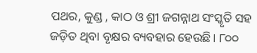ପଥର, କୁଣ୍ଡ , କାଠ ଓ ଶ୍ରୀ ଜଗନ୍ନାଥ ସଂସ୍କୃତି ସହ ଜଡ଼ିତ ଥିବା ବୃକ୍ଷର ବ୍ୟବହାର ହେଉଛି। ୮୦୦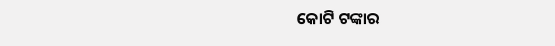କୋଟି ଟଙ୍କାର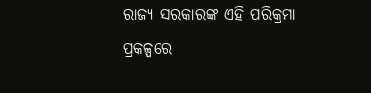ରାଜ୍ୟ ସରକାରଙ୍କ ଏହି ପରିକ୍ରମା ପ୍ରକଳ୍ପରେ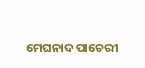ମେଘନାଦ ପାଚେରୀ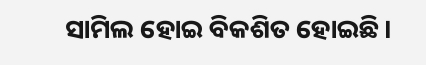ସାମିଲ ହୋଇ ବିକଶିତ ହୋଇଛି।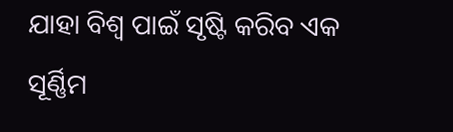ଯାହା ବିଶ୍ବ ପାଇଁ ସୃଷ୍ଟି କରିବ ଏକ ସୂର୍ଣ୍ଣିମ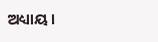ଅଧ୍ୟାୟ।